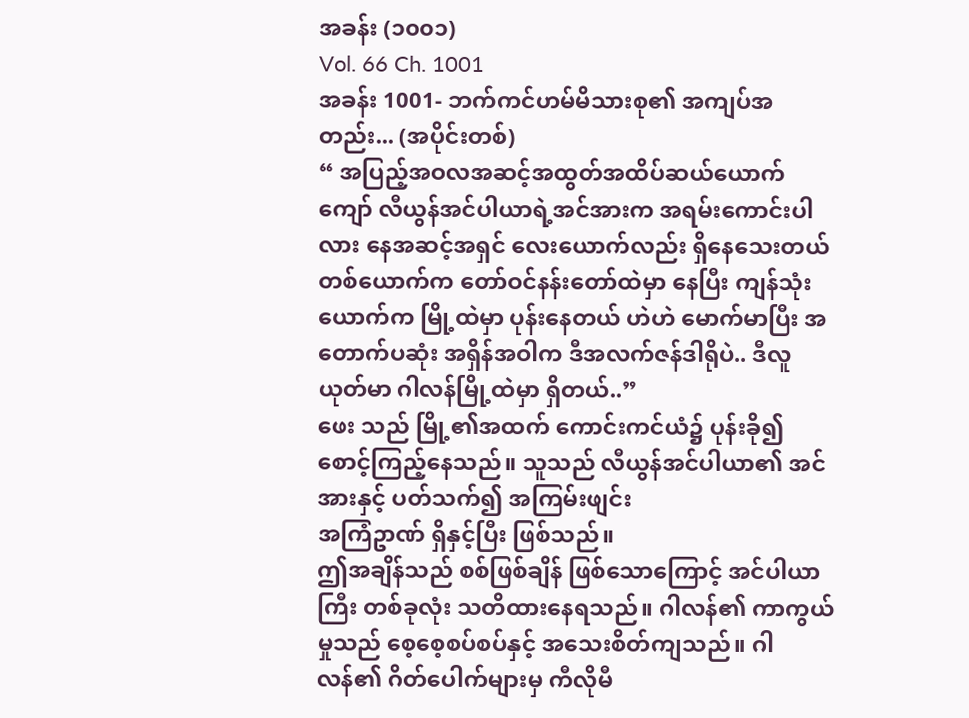အခန်း (၁၀၀၁)
Vol. 66 Ch. 1001
အခန်း 1001- ဘက်ကင်ဟမ်မိသားစု၏ အကျပ်အတည်း... (အပိုင်းတစ်)
“ အပြည့်အဝလအဆင့်အထွတ်အထိပ်ဆယ်ယောက်ကျော် လီယွန်အင်ပါယာရဲ့အင်အားက အရမ်းကောင်းပါလား နေအဆင့်အရှင် လေးယောက်လည်း ရှိနေသေးတယ် တစ်ယောက်က တော်ဝင်နန်းတော်ထဲမှာ နေပြီး ကျန်သုံးယောက်က မြို့ထဲမှာ ပုန်းနေတယ် ဟဲဟဲ မောက်မာပြီး အတောက်ပဆုံး အရှိန်အဝါက ဒီအလက်ဇန်ဒါရိုပဲ.. ဒီလူယုတ်မာ ဂါလန်မြို့ထဲမှာ ရှိတယ်..”
ဖေး သည် မြို့၏အထက် ကောင်းကင်ယံ၌ ပုန်းခို၍ စောင့်ကြည့်နေသည်။ သူသည် လီယွန်အင်ပါယာ၏ အင်အားနှင့် ပတ်သက်၍ အကြမ်းဖျင်း
အကြံဥာဏ် ရှိနှင့်ပြီး ဖြစ်သည်။
ဤအချိန်သည် စစ်ဖြစ်ချိန် ဖြစ်သောကြောင့် အင်ပါယာကြီး တစ်ခုလုံး သတိထားနေရသည်။ ဂါလန်၏ ကာကွယ်မှုသည် စေ့စေ့စပ်စပ်နှင့် အသေးစိတ်ကျသည်။ ဂါလန်၏ ဂိတ်ပေါက်များမှ ကီလိုမီ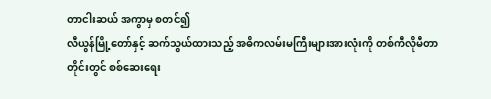တာငါးဆယ် အကွာမှ စတင်၍
လီယွန်မြို့တော်နှင့် ဆက်သွယ်ထားသည့် အဓိကလမ်းမကြီးများအားလုံးကို တစ်ကီလိုမီတာတိုင်းတွင် စစ်ဆေးရေး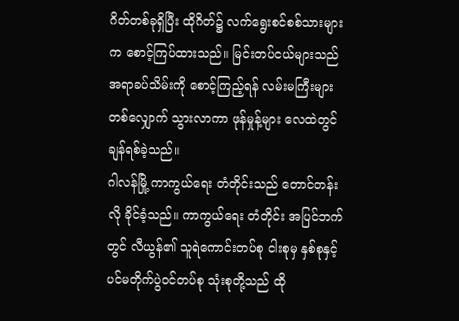ဂိတ်တစ်ခုရှိပြီး ထိုဂိတ်၌ လက်ရွေးစင်စစ်သားများက စောင့်ကြပ်ထားသည်။ မြင်းတပ်ငယ်များသည် အရာခပ်သိမ်းကို စောင့်ကြည့်ရန် လမ်းမကြီးများတစ်လျှောက် သွားလာကာ ဖုန်မှုန့်များ လေထဲတွင် ချန်ရစ်ခဲ့သည်။
ဂါလန်မြို့ ကာကွယ်ရေး တံတိုင်းသည် တောင်တန်းလို ခိုင်ခံ့သည်။ ကာကွယ်ရေး တံတိုင်း အပြင်ဘက်တွင် လီယွန်၏ သူရဲကောင်းတပ်စု ငါးစုမှ နှစ်စုနှင့် ပင်မတိုက်ပွဲဝင်တပ်စု သုံးစုတို့သည် ထို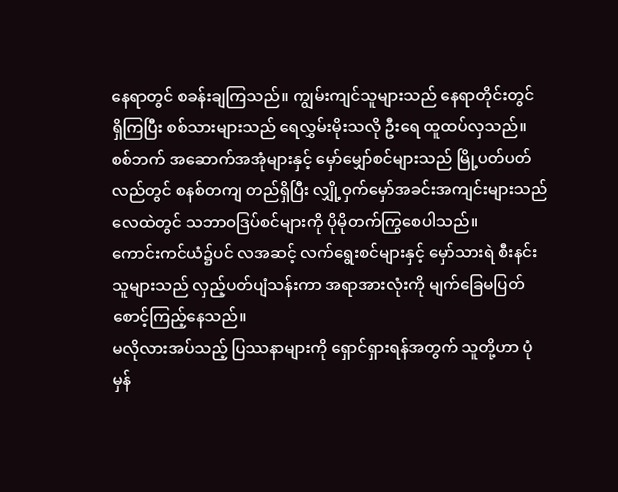နေရာတွင် စခန်းချကြသည်။ ကျွမ်းကျင်သူများသည် နေရာတိုင်းတွင် ရှိကြပြီး စစ်သားများသည် ရေလွှမ်းမိုးသလို ဦးရေ ထူထပ်လှသည်။
စစ်ဘက် အဆောက်အအုံများနှင့် မှော်မျှော်စင်များသည် မြို့ပတ်ပတ်လည်တွင် စနစ်တကျ တည်ရှိပြီး လျှို့ဝှက်မှော်အခင်းအကျင်းများသည် လေထဲတွင် သဘာဝဒြပ်စင်များကို ပိုမိုတက်ကြွစေပါသည်။
ကောင်းကင်ယံ၌ပင် လအဆင့် လက်ရွေးစင်များနှင့် မှော်သားရဲ စီးနင်းသူများသည် လှည့်ပတ်ပျံသန်းကာ အရာအားလုံးကို မျက်ခြေမပြတ် စောင့်ကြည့်နေသည်။
မလိုလားအပ်သည့် ပြဿနာများကို ရှောင်ရှားရန်အတွက် သူတို့ဟာ ပုံမှန်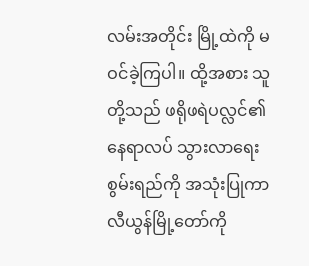လမ်းအတိုင်း မြို့ထဲကို မဝင်ခဲ့ကြပါ။ ထို့အစား သူတို့သည် ဖရိုဖရဲပလ္လင်၏ နေရာလပ် သွားလာရေးစွမ်းရည်ကို အသုံးပြုကာ လီယွန်မြို့တော်ကို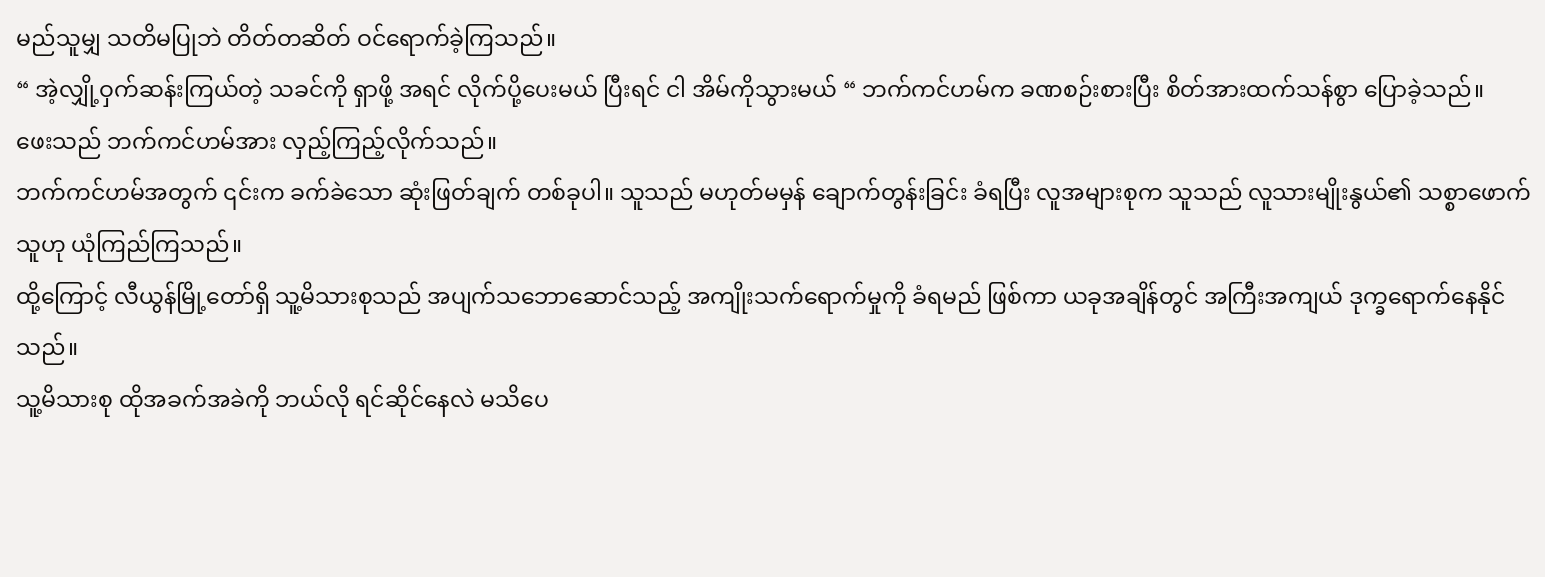မည်သူမျှ သတိမပြုဘဲ တိတ်တဆိတ် ဝင်ရောက်ခဲ့ကြသည်။
“ အဲ့လျှို့ဝှက်ဆန်းကြယ်တဲ့ သခင်ကို ရှာဖို့ အရင် လိုက်ပို့ပေးမယ် ပြီးရင် ငါ အိမ်ကိုသွားမယ် “ ဘက်ကင်ဟမ်က ခဏစဉ်းစားပြီး စိတ်အားထက်သန်စွာ ပြောခဲ့သည်။
ဖေးသည် ဘက်ကင်ဟမ်အား လှည့်ကြည့်လိုက်သည်။
ဘက်ကင်ဟမ်အတွက် ၎င်းက ခက်ခဲသော ဆုံးဖြတ်ချက် တစ်ခုပါ။ သူသည် မဟုတ်မမှန် ချောက်တွန်းခြင်း ခံရပြီး လူအများစုက သူသည် လူသားမျိုးနွယ်၏ သစ္စာဖောက်သူဟု ယုံကြည်ကြသည်။
ထို့ကြောင့် လီယွန်မြို့တော်ရှိ သူ့မိသားစုသည် အပျက်သဘောဆောင်သည့် အကျိုးသက်ရောက်မှုကို ခံရမည် ဖြစ်ကာ ယခုအချိန်တွင် အကြီးအကျယ် ဒုက္ခရောက်နေနိုင်သည်။
သူ့မိသားစု ထိုအခက်အခဲကို ဘယ်လို ရင်ဆိုင်နေလဲ မသိပေ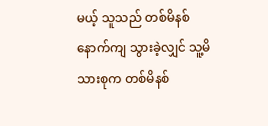မယ့် သူသည် တစ်မိနစ်နောက်ကျ သွားခဲ့လျှင် သူ့မိသားစုက တစ်မိနစ်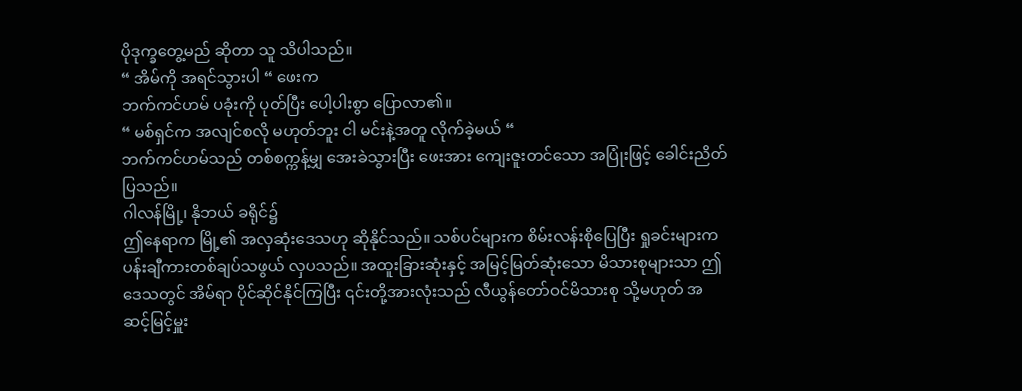ပိုဒုက္ခတွေ့မည် ဆိုတာ သူ သိပါသည်။
“ အိမ်ကို အရင်သွားပါ “ ဖေးက
ဘက်ကင်ဟမ် ပခုံးကို ပုတ်ပြီး ပေါ့ပါးစွာ ပြောလာ၏။
“ မစ်ရှင်က အလျင်စလို မဟုတ်ဘူး ငါ မင်းနဲ့အတူ လိုက်ခဲ့မယ် “
ဘက်ကင်ဟမ်သည် တစ်စက္ကန့်မျှ အေးခဲသွားပြီး ဖေးအား ကျေးဇူးတင်သော အပြုံးဖြင့် ခေါင်းညိတ်ပြသည်။
ဂါလန်မြို့၊ နိုဘယ် ခရိုင်၌
ဤနေရာက မြို့၏ အလှဆုံးဒေသဟု ဆိုနိုင်သည်။ သစ်ပင်များက စိမ်းလန်းစိုပြေပြီး ရှုခင်းများက ပန်းချီကားတစ်ချပ်သဖွယ် လှပသည်။ အထူးခြားဆုံးနှင့် အမြင့်မြတ်ဆုံးသော မိသားစုများသာ ဤဒေသတွင် အိမ်ရာ ပိုင်ဆိုင်နိုင်ကြပြီး ၎င်းတို့အားလုံးသည် လီယွန်တော်ဝင်မိသားစု သို့မဟုတ် အဆင့်မြင့်မှူး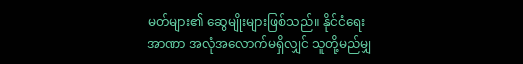မတ်များ၏ ဆွေမျိုးများဖြစ်သည်။ နိုင်ငံရေးအာဏာ အလုံအလောက်မရှိလျှင် သူတို့မည်မျှ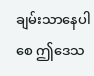ချမ်းသာနေပါစေ ဤဒေသ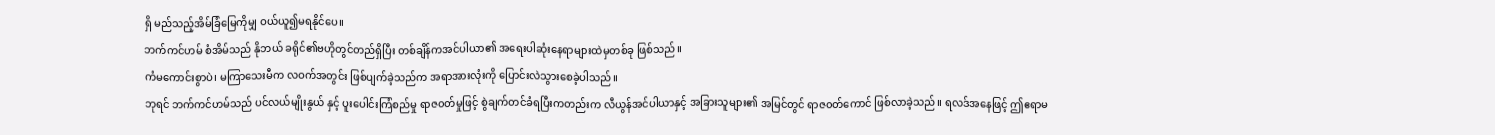ရှိ မည်သည့်အိမ်ခြံမြေကိုမျှ ဝယ်ယူ၍မရနိုင်ပေ။
ဘက်ကင်ဟမ် စံအိမ်သည် နိုဘယ် ခရိုင်၏ဗဟိုတွင်တည်ရှိပြီး တစ်ချိန်ကအင်ပါယာ၏ အရေးပါဆုံးနေရာများထဲမှတစ်ခု ဖြစ်သည်။
ကံမကောင်းစွာပဲ၊ မကြာသေးမီက လဝက်အတွင်း ဖြစ်ပျက်ခဲ့သည်က အရာအားလုံးကို ပြောင်းလဲသွားစေခဲ့ပါသည်။
ဘုရင် ဘက်ကင်ဟမ်သည် ပင်လယ်မျိုးနွယ် နှင့် ပူးပေါင်းကြံစည်မှု ရာဇ၀တ်မှုဖြင့် စွဲချက်တင်ခံရပြီးကတည်းက လီယွန်အင်ပါယာနှင့် အခြားသူများ၏ အမြင်တွင် ရာဇ၀တ်ကောင် ဖြစ်လာခဲ့သည်။ ရလဒ်အနေဖြင့် ဤဧရာမ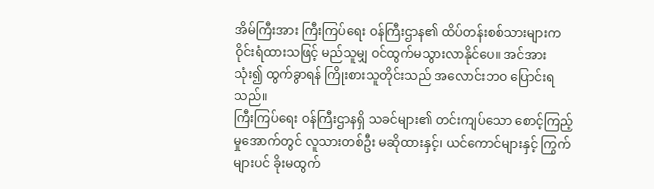အိမ်ကြီးအား ကြီးကြပ်ရေး ဝန်ကြီးဌာန၏ ထိပ်တန်းစစ်သားများက ဝိုင်းရံထားသဖြင့် မည်သူမျှ ဝင်ထွက်မသွားလာနိုင်ပေ။ အင်အားသုံး၍ ထွက်ခွာရန် ကြိုးစားသူတိုင်းသည် အလောင်းဘဝ ပြောင်းရသည်။
ကြီးကြပ်ရေး ဝန်ကြီးဌာနရှိ သခင်များ၏ တင်းကျပ်သော စောင့်ကြည့်မှုအောက်တွင် လူသားတစ်ဦး မဆိုထားနှင့်၊ ယင်ကောင်များနှင့် ကြွက်များပင် ခိုးမထွက်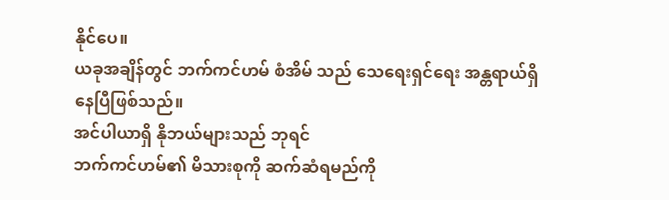နိုင်ပေ။
ယခုအချိန်တွင် ဘက်ကင်ဟမ် စံအိမ် သည် သေရေးရှင်ရေး အန္တရာယ်ရှိနေပြီဖြစ်သည်။
အင်ပါယာရှိ နိုဘယ်များသည် ဘုရင်
ဘက်ကင်ဟမ်၏ မိသားစုကို ဆက်ဆံရမည်ကို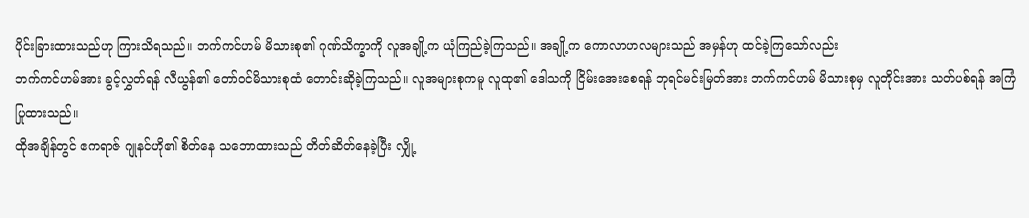ပိုင်းခြားထားသည်ဟု ကြားသိရသည်။ ဘက်ကင်ဟမ် မိသားစု၏ ဂုဏ်သိက္ခာကို လူအချို့က ယုံကြည်ခဲ့ကြသည်။ အချို့က ကောလာဟလများသည် အမှန်ဟု ထင်ခဲ့ကြသော်လည်း
ဘက်ကင်ဟမ်အား ခွင့်လွှတ်ရန် လီယွန်၏ တော်ဝင်မိသားစုထံ တောင်းဆိုခဲ့ကြသည်။ လူအများစုကမူ လူထု၏ ဒေါသကို ငြိမ်းအေးစေရန် ဘုရင်မင်းမြတ်အား ဘက်ကင်ဟမ် မိသားစုမှ လူတိုင်းအား သတ်ပစ်ရန် အကြံပြုထားသည်။
ထိုအချိန်တွင် ဧကရာဇ် ဂျုနင်ဟို၏ စိတ်နေ သဘောထားသည် တိတ်ဆိတ်နေခဲ့ပြီး လျှို့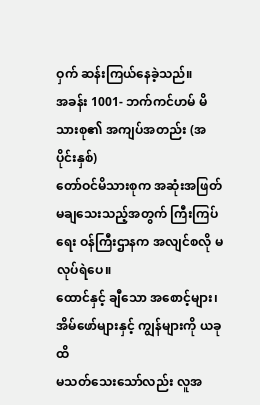ဝှက် ဆန်းကြယ်နေခဲ့သည်။
အခန်း 1001- ဘက်ကင်ဟမ် မိသားစု၏ အကျပ်အတည်း (အပိုင်းနှစ်)
တော်ဝင်မိသားစုက အဆုံးအဖြတ် မချသေးသည့်အတွက် ကြီးကြပ်ရေး ဝန်ကြီးဌာနက အလျင်စလို မလုပ်ရဲပေ။
ထောင်နှင့် ချီသော အစောင့်များ၊ အိမ်ဖော်များနှင့် ကျွန်များကို ယခုထိ
မသတ်သေးသော်လည်း လူအ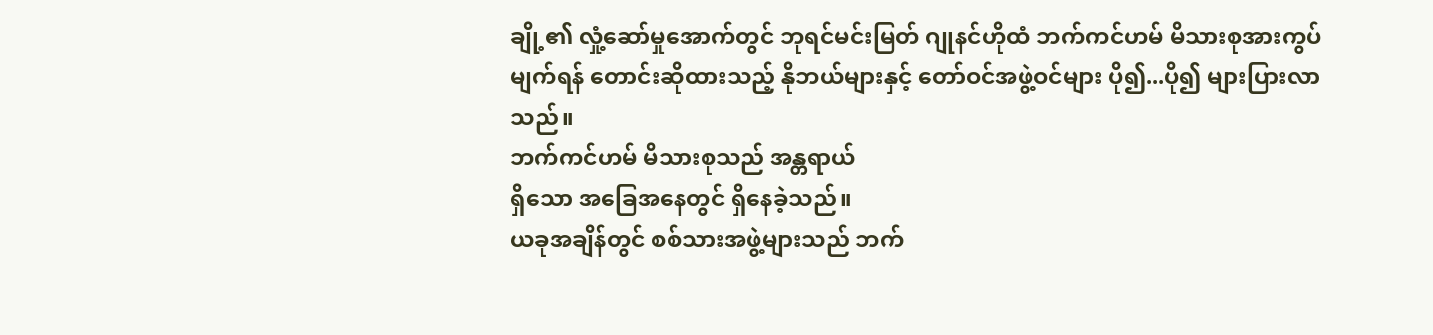ချို့၏ လှုံ့ဆော်မှုအောက်တွင် ဘုရင်မင်းမြတ် ဂျုနင်ဟိုထံ ဘက်ကင်ဟမ် မိသားစုအားကွပ်မျက်ရန် တောင်းဆိုထားသည့် နိုဘယ်များနှင့် တော်ဝင်အဖွဲ့ဝင်များ ပို၍...ပို၍ များပြားလာသည်။
ဘက်ကင်ဟမ် မိသားစုသည် အန္တရာယ်
ရှိသော အခြေအနေတွင် ရှိနေခဲ့သည်။
ယခုအချိန်တွင် စစ်သားအဖွဲ့များသည် ဘက်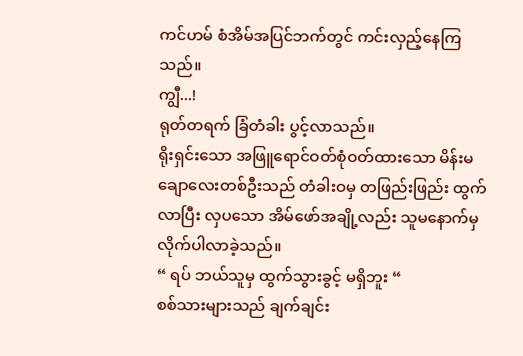ကင်ဟမ် စံအိမ်အပြင်ဘက်တွင် ကင်းလှည့်နေကြသည်။
ကျွီ...!
ရုတ်တရက် ခြံတံခါး ပွင့်လာသည်။
ရိုးရှင်းသော အဖြူရောင်ဝတ်စုံဝတ်ထားသော မိန်းမချောလေးတစ်ဦးသည် တံခါးဝမှ တဖြည်းဖြည်း ထွက်လာပြီး လှပသော အိမ်ဖော်အချို့လည်း သူမနောက်မှ လိုက်ပါလာခဲ့သည်။
“ ရပ် ဘယ်သူမှ ထွက်သွားခွင့် မရှိဘူး “
စစ်သားများသည် ချက်ချင်း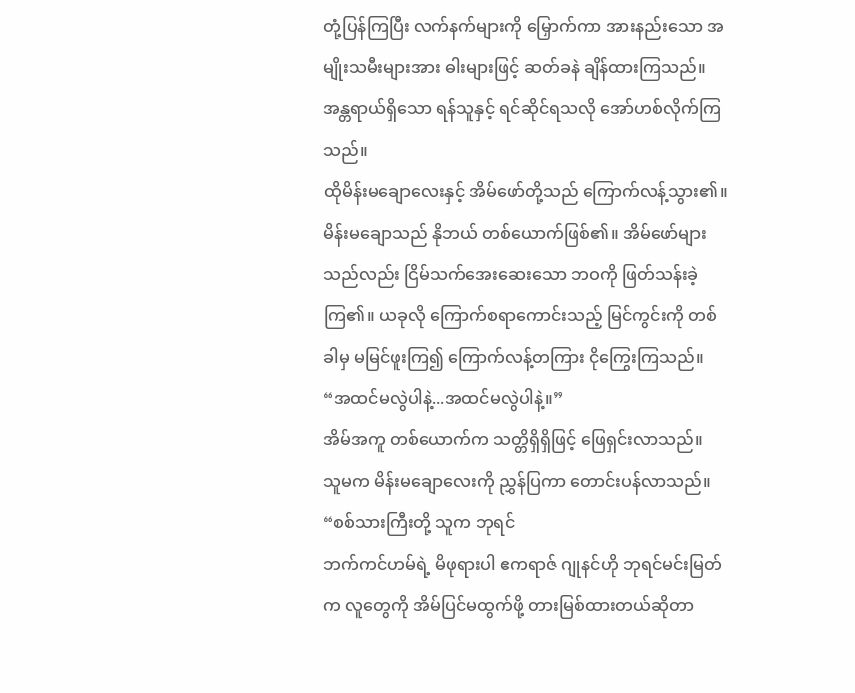တုံ့ပြန်ကြပြီး လက်နက်များကို မြှောက်ကာ အားနည်းသော အမျိုးသမီးများအား ဓါးများဖြင့် ဆတ်ခနဲ ချိန်ထားကြသည်။
အန္တရာယ်ရှိသော ရန်သူနှင့် ရင်ဆိုင်ရသလို အော်ဟစ်လိုက်ကြသည်။
ထိုမိန်းမချောလေးနှင့် အိမ်ဖော်တို့သည် ကြောက်လန့်သွား၏။ မိန်းမချောသည် နိုဘယ် တစ်ယောက်ဖြစ်၏။ အိမ်ဖော်များသည်လည်း ငြိမ်သက်အေးဆေးသော ဘဝကို ဖြတ်သန်းခဲ့ကြ၏။ ယခုလို ကြောက်စရာကောင်းသည့် မြင်ကွင်းကို တစ်ခါမှ မမြင်ဖူးကြ၍ ကြောက်လန့်တကြား ငိုကြွေးကြသည်။
“အထင်မလွဲပါနဲ့...အထင်မလွဲပါနဲ့။”
အိမ်အကူ တစ်ယောက်က သတ္တိရှိရှိဖြင့် ဖြေရှင်းလာသည်။
သူမက မိန်းမချောလေးကို ညွှန်ပြကာ တောင်းပန်လာသည်။
“စစ်သားကြီးတို့ သူက ဘုရင်
ဘက်ကင်ဟမ်ရဲ့ မိဖုရားပါ ဧကရာဇ် ဂျုနင်ဟို ဘုရင်မင်းမြတ်က လူတွေကို အိမ်ပြင်မထွက်ဖို့ တားမြစ်ထားတယ်ဆိုတာ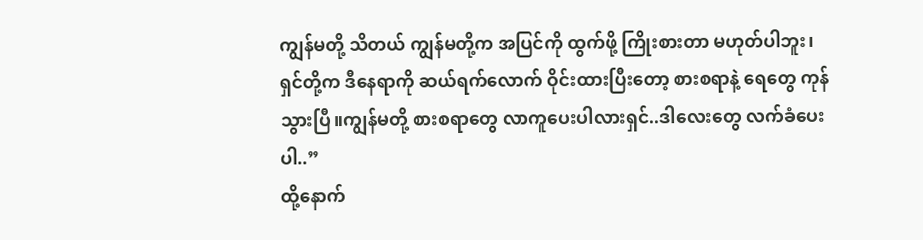ကျွန်မတို့ သိတယ် ကျွန်မတို့က အပြင်ကို ထွက်ဖို့ ကြိုးစားတာ မဟုတ်ပါဘူး၊ ရှင်တို့က ဒီနေရာကို ဆယ်ရက်လောက် ဝိုင်းထားပြီးတော့ စားစရာနဲ့ ရေတွေ ကုန်သွားပြီ။ကျွန်မတို့ စားစရာတွေ လာကူပေးပါလားရှင်..ဒါလေးတွေ လက်ခံပေးပါ..”
ထို့နောက်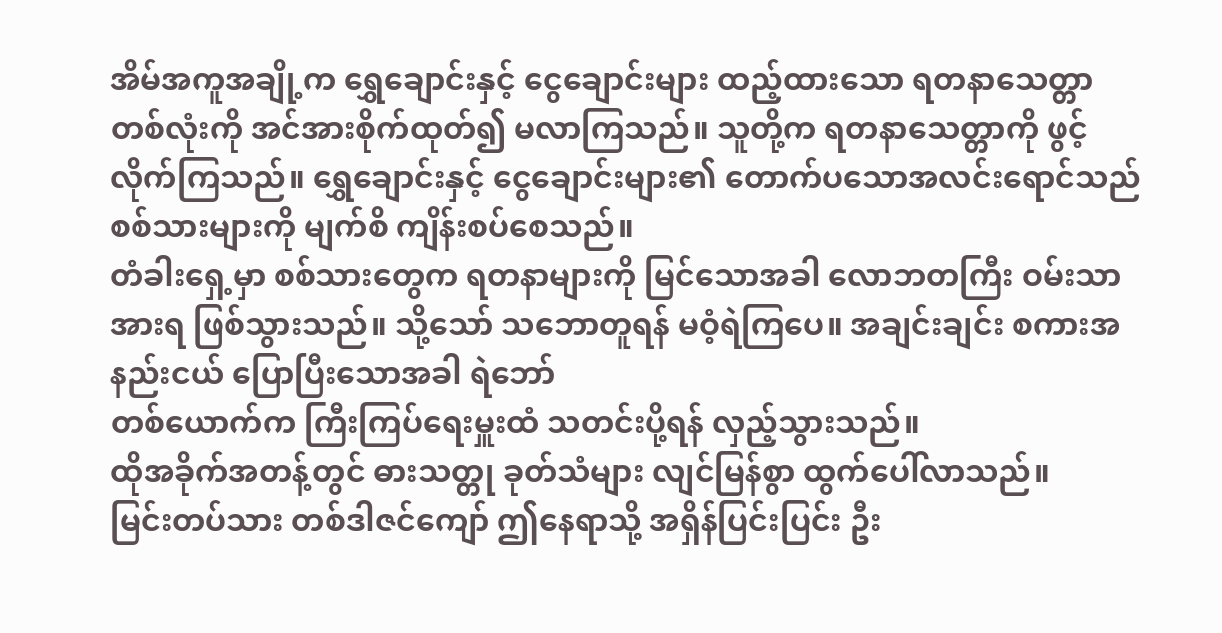အိမ်အကူအချို့က ရွှေချောင်းနှင့် ငွေချောင်းများ ထည့်ထားသော ရတနာသေတ္တာ တစ်လုံးကို အင်အားစိုက်ထုတ်၍ မလာကြသည်။ သူတို့က ရတနာသေတ္တာကို ဖွင့်လိုက်ကြသည်။ ရွှေချောင်းနှင့် ငွေချောင်းများ၏ တောက်ပသောအလင်းရောင်သည် စစ်သားများကို မျက်စိ ကျိန်းစပ်စေသည်။
တံခါးရှေ့မှာ စစ်သားတွေက ရတနာများကို မြင်သောအခါ လောဘတကြီး ဝမ်းသာအားရ ဖြစ်သွားသည်။ သို့သော် သဘောတူရန် မဝံ့ရဲကြပေ။ အချင်းချင်း စကားအနည်းငယ် ပြောပြီးသောအခါ ရဲဘော်
တစ်ယောက်က ကြီးကြပ်ရေးမှူးထံ သတင်းပို့ရန် လှည့်သွားသည်။
ထိုအခိုက်အတန့်တွင် ဓားသတ္တု ခုတ်သံများ လျင်မြန်စွာ ထွက်ပေါ်လာသည်။
မြင်းတပ်သား တစ်ဒါဇင်ကျော် ဤနေရာသို့ အရှိန်ပြင်းပြင်း ဦး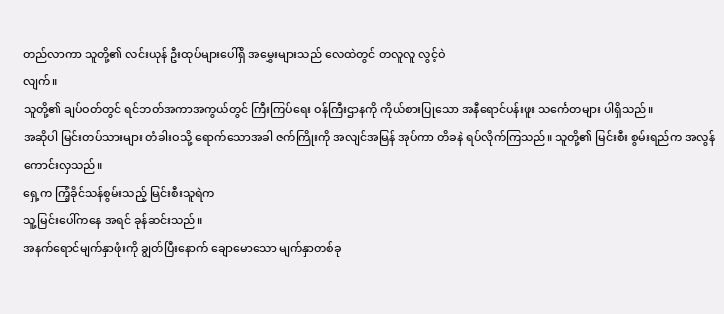တည်လာကာ သူတို့၏ လင်းယုန် ဦးထုပ်များပေါ်ရှိ အမွှေးများသည် လေထဲတွင် တလူလူ လွင့်ဝဲ
လျက်။
သူတို့၏ ချပ်ဝတ်တွင် ရင်ဘတ်အကာအကွယ်တွင် ကြီးကြပ်ရေး ဝန်ကြီးဌာနကို ကိုယ်စားပြုသော အနီရောင်ပန်းဖူး သင်္ကေတများ ပါရှိသည်။
အဆိုပါ မြင်းတပ်သားများ တံခါးဝသို့ ရောက်သောအခါ ဇက်ကြိုးကို အလျင်အမြန် အုပ်ကာ တိခနဲ ရပ်လိုက်ကြသည်။ သူတို့၏ မြင်းစီး စွမ်းရည်က အလွန် ကောင်းလှသည်။
ရှေ့က ကြံ့ခိုင်သန်စွမ်းသည့် မြင်းစီးသူရဲက
သူ့မြင်းပေါ်ကနေ အရင် ခုန်ဆင်းသည်။
အနက်ရောင်မျက်နှာဖုံးကို ချွတ်ပြီးနောက် ချောမောသော မျက်နှာတစ်ခု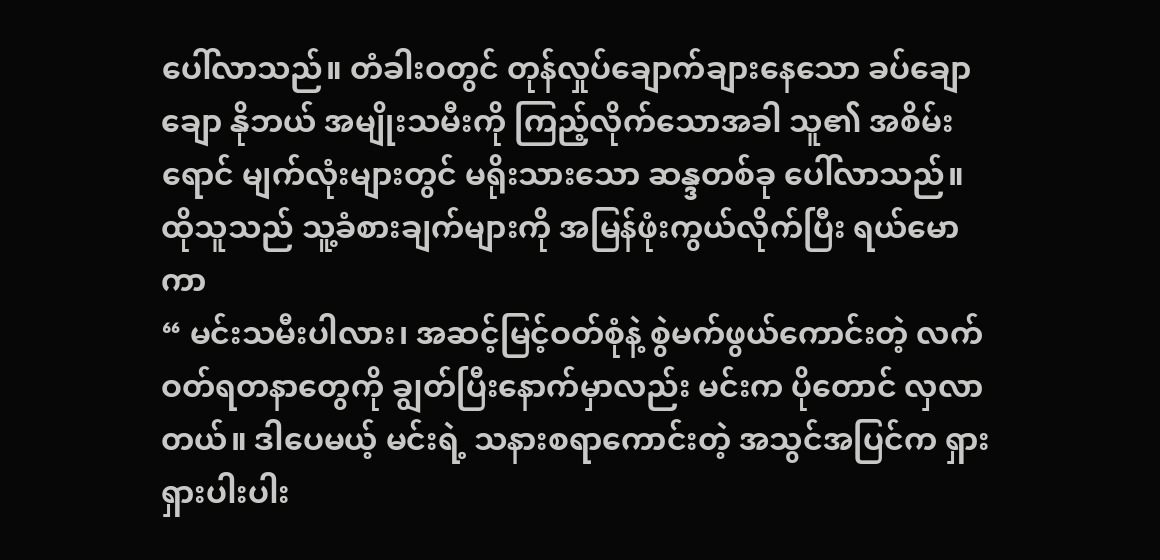ပေါ်လာသည်။ တံခါးဝတွင် တုန်လှုပ်ချောက်ချားနေသော ခပ်ချောချော နိုဘယ် အမျိုးသမီးကို ကြည့်လိုက်သောအခါ သူ၏ အစိမ်းရောင် မျက်လုံးများတွင် မရိုးသားသော ဆန္ဒတစ်ခု ပေါ်လာသည်။
ထိုသူသည် သူ့ခံစားချက်များကို အမြန်ဖုံးကွယ်လိုက်ပြီး ရယ်မောကာ
“ မင်းသမီးပါလား၊ အဆင့်မြင့်ဝတ်စုံနဲ့ စွဲမက်ဖွယ်ကောင်းတဲ့ လက်ဝတ်ရတနာတွေကို ချွတ်ပြီးနောက်မှာလည်း မင်းက ပိုတောင် လှလာတယ်။ ဒါပေမယ့် မင်းရဲ့ သနားစရာကောင်းတဲ့ အသွင်အပြင်က ရှားရှားပါးပါး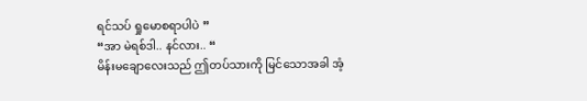ရင်သပ် ရှုမောစရာပါပဲ ”
“အာ မဲရစ်ဒါ.. နင်လား.. “
မိန်းမချောလေးသည် ဤတပ်သားကို မြင်သောအခါ အံ့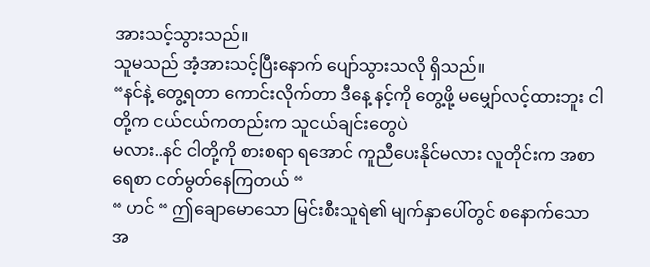အားသင့်သွားသည်။
သူမသည် အံ့အားသင့်ပြီးနောက် ပျော်သွားသလို ရှိသည်။
“နင်နဲ့ တွေ့ရတာ ကောင်းလိုက်တာ ဒီနေ့ နင့်ကို တွေ့ဖို့ မမျှော်လင့်ထားဘူး ငါတို့က ငယ်ငယ်ကတည်းက သူငယ်ချင်းတွေပဲ
မလား..နင် ငါတို့ကို စားစရာ ရအောင် ကူညီပေးနိုင်မလား လူတိုင်းက အစာရေစာ ငတ်မွတ်နေကြတယ် “
“ ဟင် “ ဤချောမောသော မြင်းစီးသူရဲ၏ မျက်နှာပေါ်တွင် စနောက်သောအ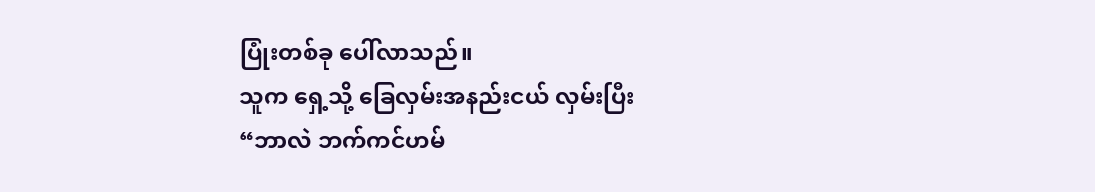ပြုံးတစ်ခု ပေါ်လာသည်။
သူက ရှေ့သို့ ခြေလှမ်းအနည်းငယ် လှမ်းပြီး
“ဘာလဲ ဘက်ကင်ဟမ်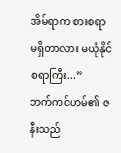အိမ်ရာက စားစရာ မရှိတာလား မယုံနိုင်စရာကြီး...”
ဘက်ကင်ဟမ်၏ ဇနီးသည်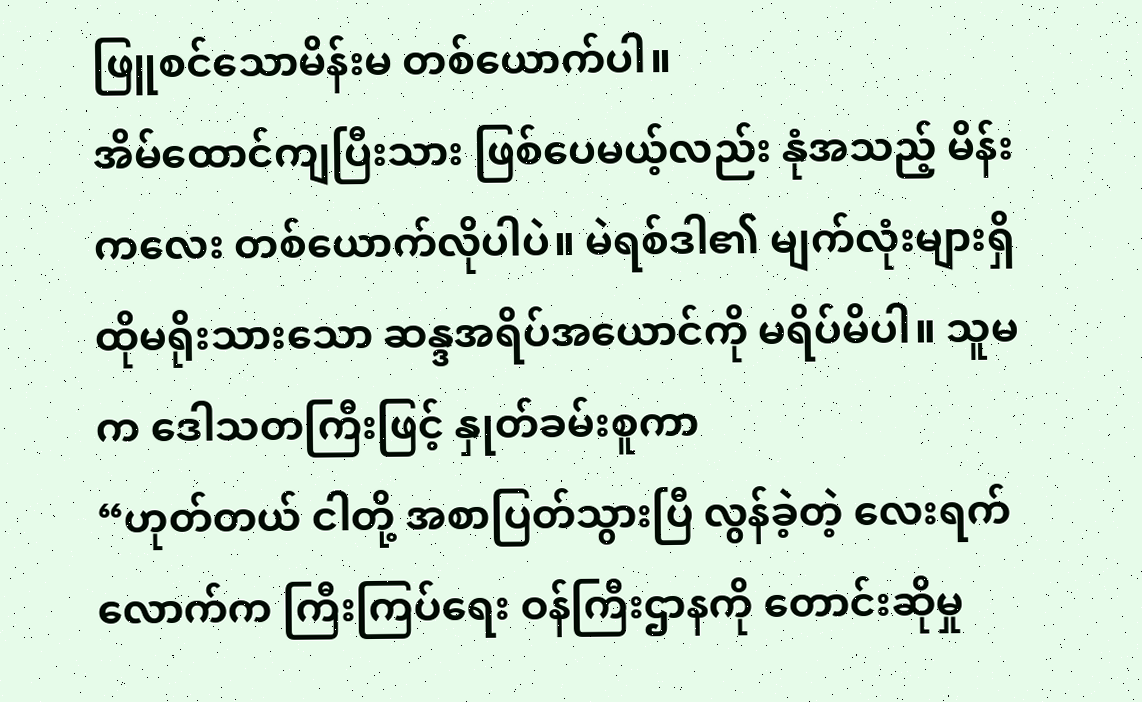ဖြူစင်သောမိန်းမ တစ်ယောက်ပါ။
အိမ်ထောင်ကျပြီးသား ဖြစ်ပေမယ့်လည်း နုံအသည့် မိန်းကလေး တစ်ယောက်လိုပါပဲ။ မဲရစ်ဒါ၏ မျက်လုံးများရှိ ထိုမရိုးသားသော ဆန္ဒအရိပ်အယောင်ကို မရိပ်မိပါ။ သူမက ဒေါသတကြီးဖြင့် နှုတ်ခမ်းစူကာ
“ဟုတ်တယ် ငါတို့ အစာပြတ်သွားပြီ လွန်ခဲ့တဲ့ လေးရက်လောက်က ကြီးကြပ်ရေး ဝန်ကြီးဌာနကို တောင်းဆိုမှု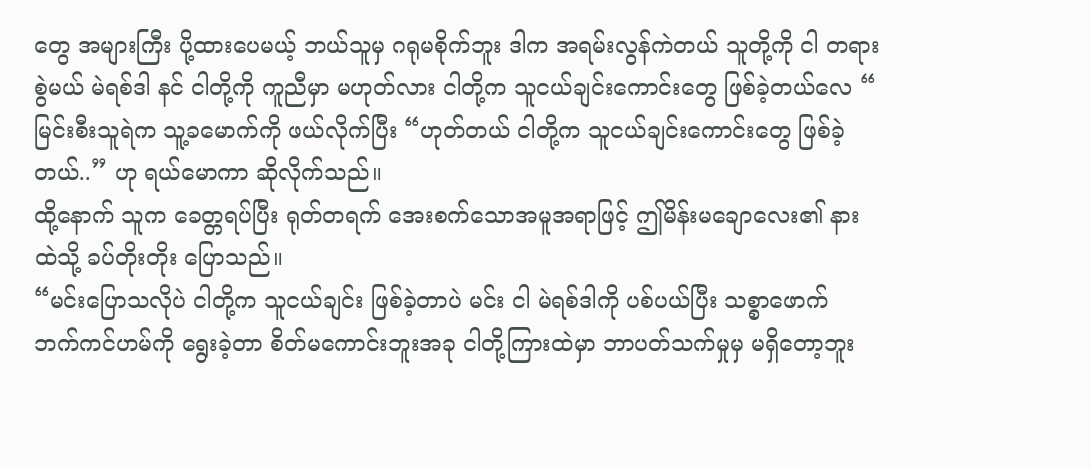တွေ အများကြီး ပို့ထားပေမယ့် ဘယ်သူမှ ဂရုမစိုက်ဘူး ဒါက အရမ်းလွန်ကဲတယ် သူတို့ကို ငါ တရားစွဲမယ် မဲရစ်ဒါ နင် ငါတို့ကို ကူညီမှာ မဟုတ်လား ငါတို့က သူငယ်ချင်းကောင်းတွေ ဖြစ်ခဲ့တယ်လေ “
မြင်းစီးသူရဲက သူ့ခမောက်ကို ဖယ်လိုက်ပြီး “ဟုတ်တယ် ငါတို့က သူငယ်ချင်းကောင်းတွေ ဖြစ်ခဲ့တယ်..” ဟု ရယ်မောကာ ဆိုလိုက်သည်။
ထို့နောက် သူက ခေတ္တရပ်ပြီး ရုတ်တရက် အေးစက်သောအမူအရာဖြင့် ဤမိန်းမချောလေး၏ နားထဲသို့ ခပ်တိုးတိုး ပြောသည်။
“မင်းပြောသလိုပဲ ငါတို့က သူငယ်ချင်း ဖြစ်ခဲ့တာပဲ မင်း ငါ မဲရစ်ဒါကို ပစ်ပယ်ပြီး သစ္စာဖောက် ဘက်ကင်ဟမ်ကို ရွေးခဲ့တာ စိတ်မကောင်းဘူးအခု ငါတို့ကြားထဲမှာ ဘာပတ်သက်မှုမှ မရှိတော့ဘူး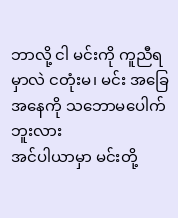ဘာလို့ ငါ မင်းကို ကူညီရမှာလဲ ငတုံးမ၊ မင်း အခြေအနေကို သဘောမပေါက်ဘူးလား
အင်ပါယာမှာ မင်းတို့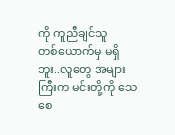ကို ကူညီချင်သူ
တစ်ယောက်မှ မရှိဘူး..လူတွေ အများကြီးက မင်းတို့ကို သေစေ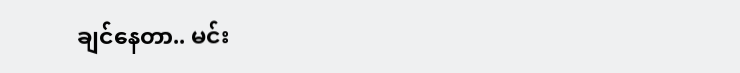ချင်နေတာ.. မင်း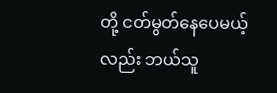တို့ ငတ်မွတ်နေပေမယ့်လည်း ဘယ်သူ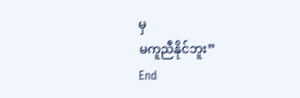မှ
မကူညီနိုင်ဘူး”
End